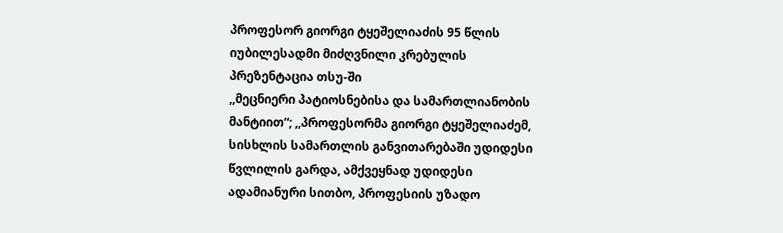პროფესორ გიორგი ტყეშელიაძის 95 წლის იუბილესადმი მიძღვნილი კრებულის პრეზენტაცია თსუ-ში
,,მეცნიერი პატიოსნებისა და სამართლიანობის მანტიით“; ,,პროფესორმა გიორგი ტყეშელიაძემ, სისხლის სამართლის განვითარებაში უდიდესი წვლილის გარდა, ამქვეყნად უდიდესი ადამიანური სითბო, პროფესიის უზადო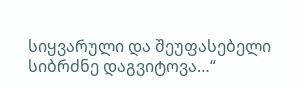სიყვარული და შეუფასებელი სიბრძნე დაგვიტოვა…“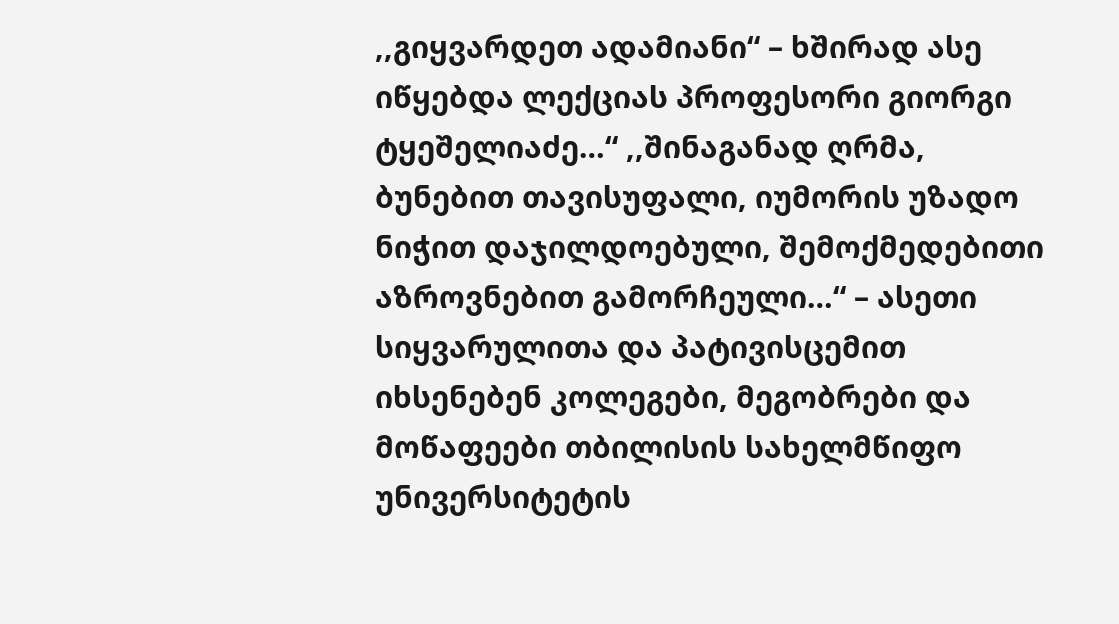,,გიყვარდეთ ადამიანი“ – ხშირად ასე იწყებდა ლექციას პროფესორი გიორგი ტყეშელიაძე…“ ,,შინაგანად ღრმა, ბუნებით თავისუფალი, იუმორის უზადო ნიჭით დაჯილდოებული, შემოქმედებითი აზროვნებით გამორჩეული…“ – ასეთი სიყვარულითა და პატივისცემით იხსენებენ კოლეგები, მეგობრები და მოწაფეები თბილისის სახელმწიფო უნივერსიტეტის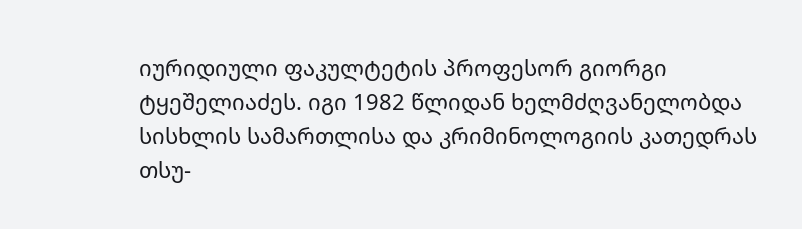იურიდიული ფაკულტეტის პროფესორ გიორგი ტყეშელიაძეს. იგი 1982 წლიდან ხელმძღვანელობდა სისხლის სამართლისა და კრიმინოლოგიის კათედრას თსუ-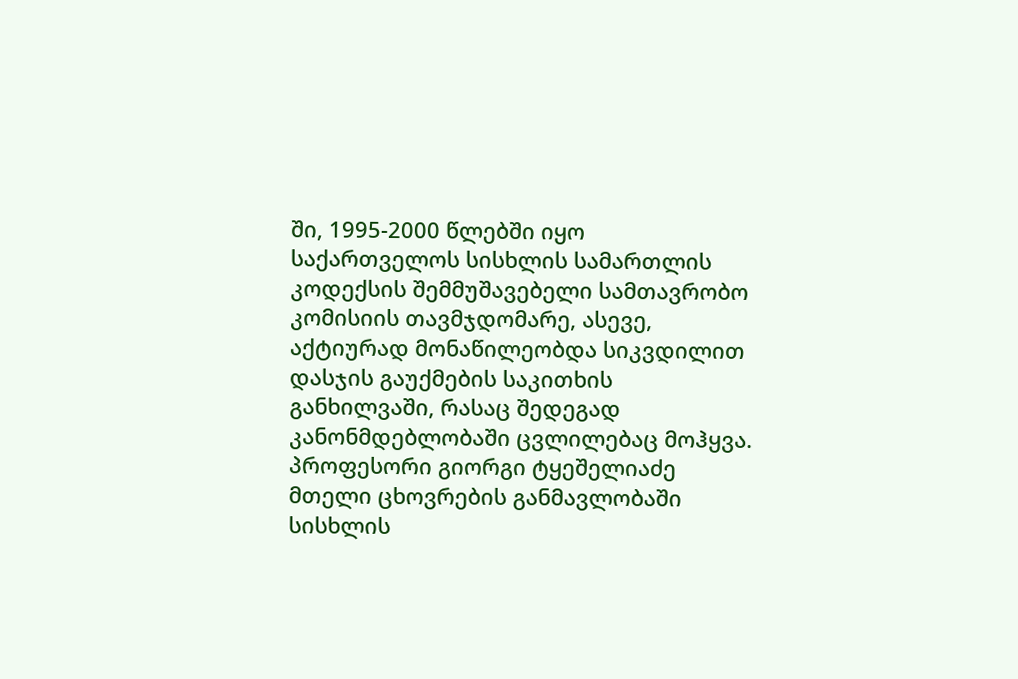ში, 1995-2000 წლებში იყო საქართველოს სისხლის სამართლის კოდექსის შემმუშავებელი სამთავრობო კომისიის თავმჯდომარე, ასევე, აქტიურად მონაწილეობდა სიკვდილით დასჯის გაუქმების საკითხის განხილვაში, რასაც შედეგად კანონმდებლობაში ცვლილებაც მოჰყვა.
პროფესორი გიორგი ტყეშელიაძე მთელი ცხოვრების განმავლობაში სისხლის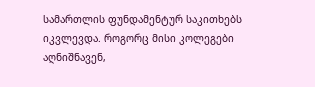სამართლის ფუნდამენტურ საკითხებს იკვლევდა. როგორც მისი კოლეგები აღნიშნავენ,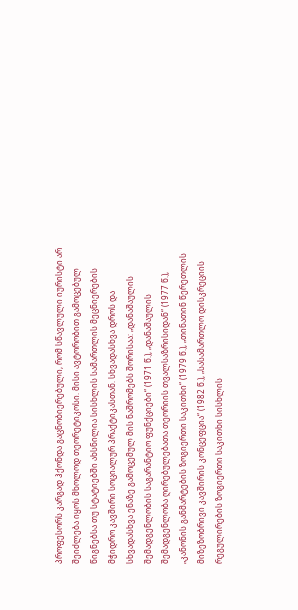პროფესორს კარგად ჰქონდა გაცნობიერებული, რომ სწავლული იურისტი არ შეიძლება იყოს მხოლოდ თეორეტიკოსი. მისი ავტორობით გამოცებულ წიგნებსა თუ სტატიებში ახსნილია სისხლის სამართლის მეცნიერების მჭიდრო კავშირი სოციალურ პრაქტიკასთან. სხვადასხვა დროს და სხვადასხვა ენაზე გამოცემულ მის ნაშრომებს შორისაა: „დანაშაულის შემადგენლობის საგარანტიო ფუნქციები“ (1971 წ.), „დანაშაულის შემადგენლობა ღირებულებათა თეორიის თვალსაზრისიდან“ (1977 წ.), „კანონის განმარტების ზოგიერთი საკითხი“ (1979 წ.), „თინათინ წერეთლის მიზეზობრივი კავშირის კონცეფცია“ (1982 წ.), „სასამართლო დისკრეციის რეგულირების ზოგიერთი საკითხი სისხლის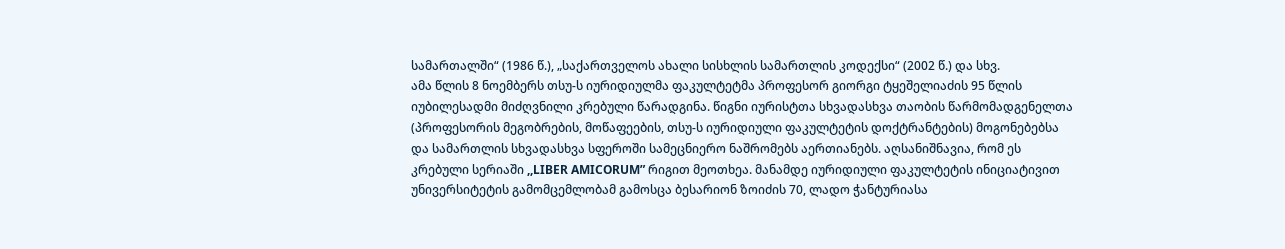სამართალში“ (1986 წ.), „საქართველოს ახალი სისხლის სამართლის კოდექსი“ (2002 წ.) და სხვ.
ამა წლის 8 ნოემბერს თსუ-ს იურიდიულმა ფაკულტეტმა პროფესორ გიორგი ტყეშელიაძის 95 წლის იუბილესადმი მიძღვნილი კრებული წარადგინა. წიგნი იურისტთა სხვადასხვა თაობის წარმომადგენელთა (პროფესორის მეგობრების, მოწაფეების, თსუ-ს იურიდიული ფაკულტეტის დოქტრანტების) მოგონებებსა და სამართლის სხვადასხვა სფეროში სამეცნიერო ნაშრომებს აერთიანებს. აღსანიშნავია, რომ ეს კრებული სერიაში ,,LIBER AMICORUM” რიგით მეოთხეა. მანამდე იურიდიული ფაკულტეტის ინიციატივით უნივერსიტეტის გამომცემლობამ გამოსცა ბესარიონ ზოიძის 70, ლადო ჭანტურიასა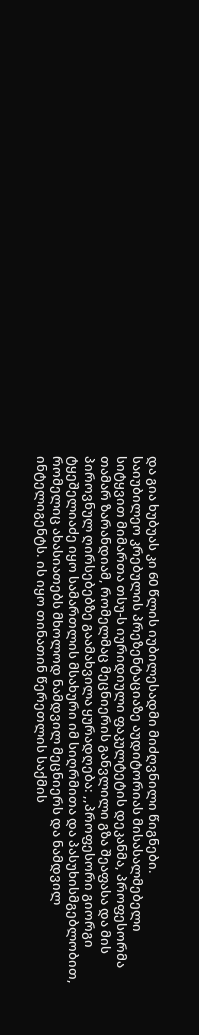და გია ხუბუას კი 60 წლის იუბილესადმი მიძღვნილი წიგნები.
საიუბილეო კრებულის პრეზენტაციაზე აუდიტორიას მისასალმებელი სიტყვით მიმართა თსუ-ს იურიდიული ფაკულტეტის დეკანმა, პროფესორმა თამარ ზარანდიამ, რომელმაც მეცნიერის განვლილი გზა შეაფასა და მის პიროვნულ ღირსებებზე გაამახვილა ყურადღება: ,,პროფესორი გიორგი ტყეშელიაძე იყო სამართლის მსახური იმ სიღრმითა და პასუხისმგებლობით, რომელიც ახასიათებს მხოლოდ ნამდვილ მეცნიერს და ნამდვილ ინტელიგენტს. ის იყო თინათინ წერეთლის საქმის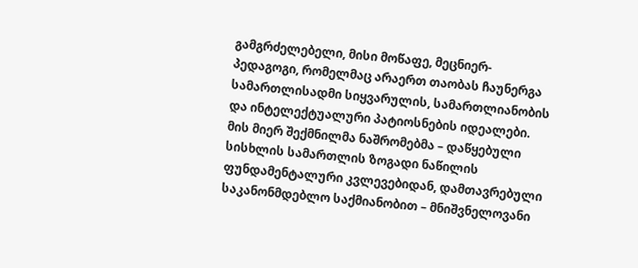გამგრძელებელი, მისი მოწაფე, მეცნიერ-პედაგოგი, რომელმაც არაერთ თაობას ჩაუნერგა სამართლისადმი სიყვარულის, სამართლიანობის და ინტელექტუალური პატიოსნების იდეალები. მის მიერ შექმნილმა ნაშრომებმა – დაწყებული სისხლის სამართლის ზოგადი ნაწილის ფუნდამენტალური კვლევებიდან, დამთავრებული საკანონმდებლო საქმიანობით – მნიშვნელოვანი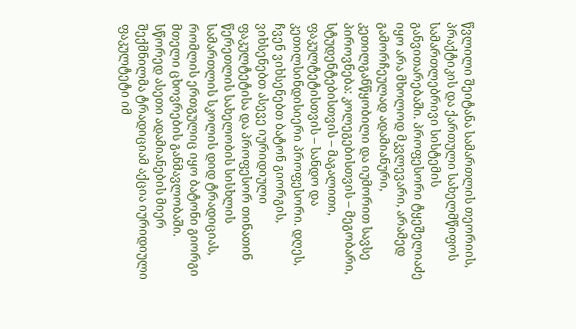წვლილი შეიტანა სამართლის თეორიის, პრაქტიკის და ქართული სახელმწიფოს სამართლებრივი სისტემის განვითარებაში. პროფესორი ტყეშელიაძე იყო არა მხოლოდ მკვლევარი, არამედ გამორჩეულად ადამიანური, კეთილგანწყობილი და იუმორით სავსე პიროვნება: კოლეგებისთვის – მეგობარი, სტუდენტებისთვის – მაგალითი, ფაკულტეტისთვის – სანდო და კეთილსინდისიერი პროფესორი. დღეს, ჩვენ ვიხსენებთ ბატონ გიორგის, ვიხსენებთ ასევე იურიდიული ფაკულტეტისა და პროფესორ თინათინ წერეთლის სახელობის სისხლის სამართლის სკოლის დიდ ტრადიციას, რომლის ერთგულიც იყო ბატონი გიორგი მთელი ცხოვრების განმავლობაში. სწორედ ასეთი ადამიანების მიერ შექმნილმა ტრადიციამ აქცია იურიდიული ფაკულტეტი იმ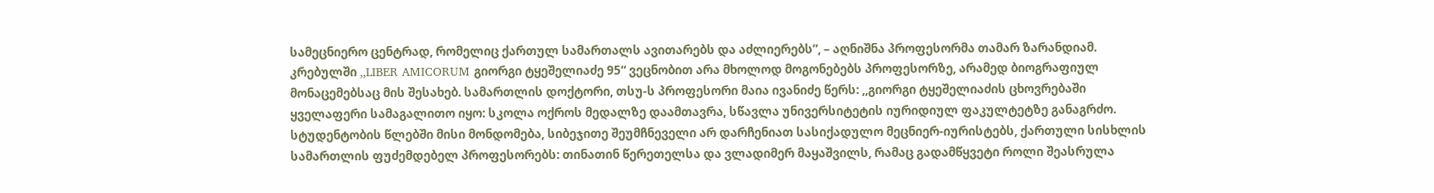სამეცნიერო ცენტრად, რომელიც ქართულ სამართალს ავითარებს და აძლიერებს”, – აღნიშნა პროფესორმა თამარ ზარანდიამ.
კრებულში ,,LIBER AMICORUM გიორგი ტყეშელიაძე 95“ ვეცნობით არა მხოლოდ მოგონებებს პროფესორზე, არამედ ბიოგრაფიულ მონაცემებსაც მის შესახებ. სამართლის დოქტორი, თსუ-ს პროფესორი მაია ივანიძე წერს: ,,გიორგი ტყეშელიაძის ცხოვრებაში ყველაფერი სამაგალითო იყო: სკოლა ოქროს მედალზე დაამთავრა, სწავლა უნივერსიტეტის იურიდიულ ფაკულტეტზე განაგრძო. სტუდენტობის წლებში მისი მონდომება, სიბეჯითე შეუმჩნეველი არ დარჩენიათ სასიქადულო მეცნიერ-იურისტებს, ქართული სისხლის სამართლის ფუძემდებელ პროფესორებს: თინათინ წერეთელსა და ვლადიმერ მაყაშვილს, რამაც გადამწყვეტი როლი შეასრულა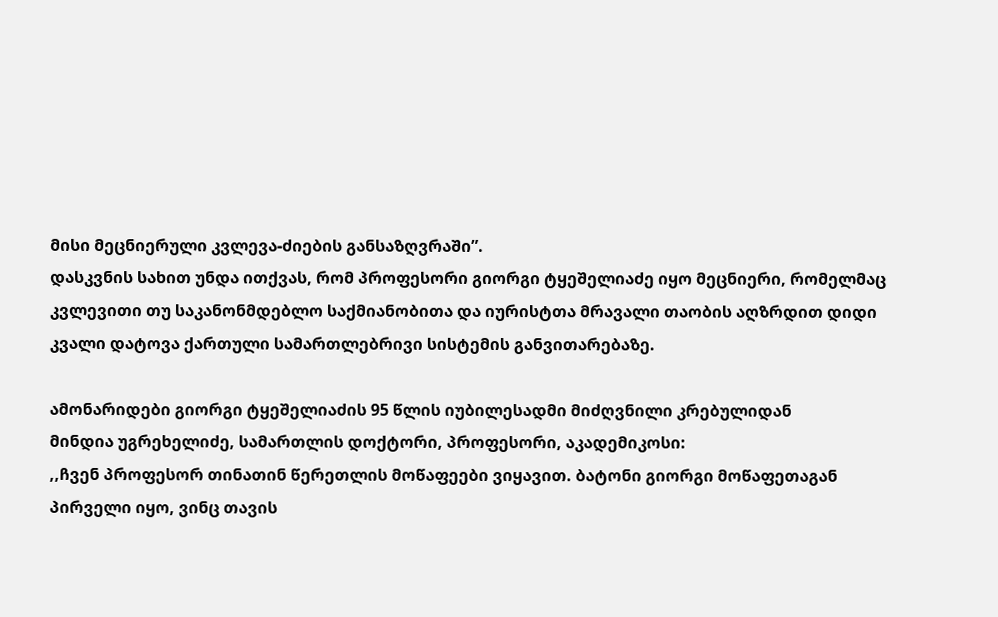მისი მეცნიერული კვლევა-ძიების განსაზღვრაში”.
დასკვნის სახით უნდა ითქვას, რომ პროფესორი გიორგი ტყეშელიაძე იყო მეცნიერი, რომელმაც კვლევითი თუ საკანონმდებლო საქმიანობითა და იურისტთა მრავალი თაობის აღზრდით დიდი კვალი დატოვა ქართული სამართლებრივი სისტემის განვითარებაზე.

ამონარიდები გიორგი ტყეშელიაძის 95 წლის იუბილესადმი მიძღვნილი კრებულიდან
მინდია უგრეხელიძე, სამართლის დოქტორი, პროფესორი, აკადემიკოსი:
,,ჩვენ პროფესორ თინათინ წერეთლის მოწაფეები ვიყავით. ბატონი გიორგი მოწაფეთაგან პირველი იყო, ვინც თავის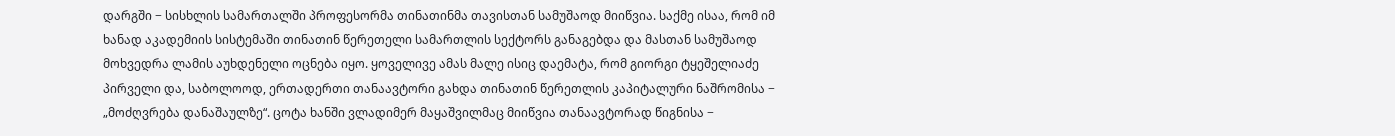დარგში − სისხლის სამართალში პროფესორმა თინათინმა თავისთან სამუშაოდ მიიწვია. საქმე ისაა, რომ იმ ხანად აკადემიის სისტემაში თინათინ წერეთელი სამართლის სექტორს განაგებდა და მასთან სამუშაოდ მოხვედრა ლამის აუხდენელი ოცნება იყო. ყოველივე ამას მალე ისიც დაემატა, რომ გიორგი ტყეშელიაძე პირველი და, საბოლოოდ, ერთადერთი თანაავტორი გახდა თინათინ წერეთლის კაპიტალური ნაშრომისა − „მოძღვრება დანაშაულზე“. ცოტა ხანში ვლადიმერ მაყაშვილმაც მიიწვია თანაავტორად წიგნისა −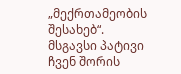„მექრთამეობის შესახებ“. მსგავსი პატივი ჩვენ შორის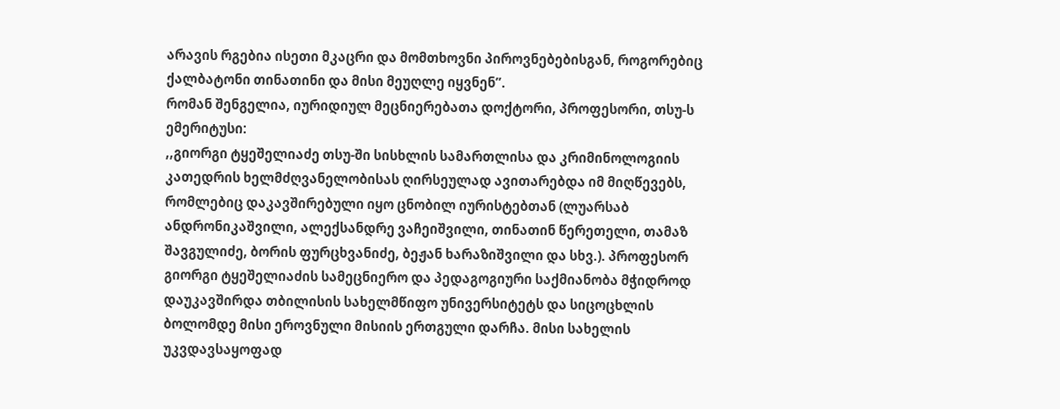არავის რგებია ისეთი მკაცრი და მომთხოვნი პიროვნებებისგან, როგორებიც ქალბატონი თინათინი და მისი მეუღლე იყვნენ”.
რომან შენგელია, იურიდიულ მეცნიერებათა დოქტორი, პროფესორი, თსუ-ს ემერიტუსი:
,,გიორგი ტყეშელიაძე თსუ-ში სისხლის სამართლისა და კრიმინოლოგიის კათედრის ხელმძღვანელობისას ღირსეულად ავითარებდა იმ მიღწევებს, რომლებიც დაკავშირებული იყო ცნობილ იურისტებთან (ლუარსაბ ანდრონიკაშვილი, ალექსანდრე ვაჩეიშვილი, თინათინ წერეთელი, თამაზ შავგულიძე, ბორის ფურცხვანიძე, ბეჟან ხარაზიშვილი და სხვ.). პროფესორ გიორგი ტყეშელიაძის სამეცნიერო და პედაგოგიური საქმიანობა მჭიდროდ დაუკავშირდა თბილისის სახელმწიფო უნივერსიტეტს და სიცოცხლის ბოლომდე მისი ეროვნული მისიის ერთგული დარჩა. მისი სახელის უკვდავსაყოფად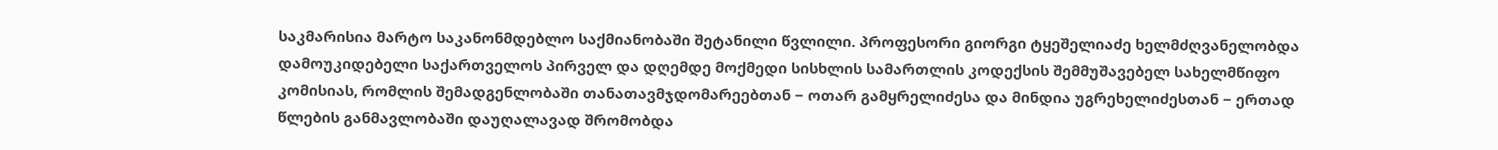საკმარისია მარტო საკანონმდებლო საქმიანობაში შეტანილი წვლილი. პროფესორი გიორგი ტყეშელიაძე ხელმძღვანელობდა დამოუკიდებელი საქართველოს პირველ და დღემდე მოქმედი სისხლის სამართლის კოდექსის შემმუშავებელ სახელმწიფო კომისიას, რომლის შემადგენლობაში თანათავმჯდომარეებთან − ოთარ გამყრელიძესა და მინდია უგრეხელიძესთან − ერთად წლების განმავლობაში დაუღალავად შრომობდა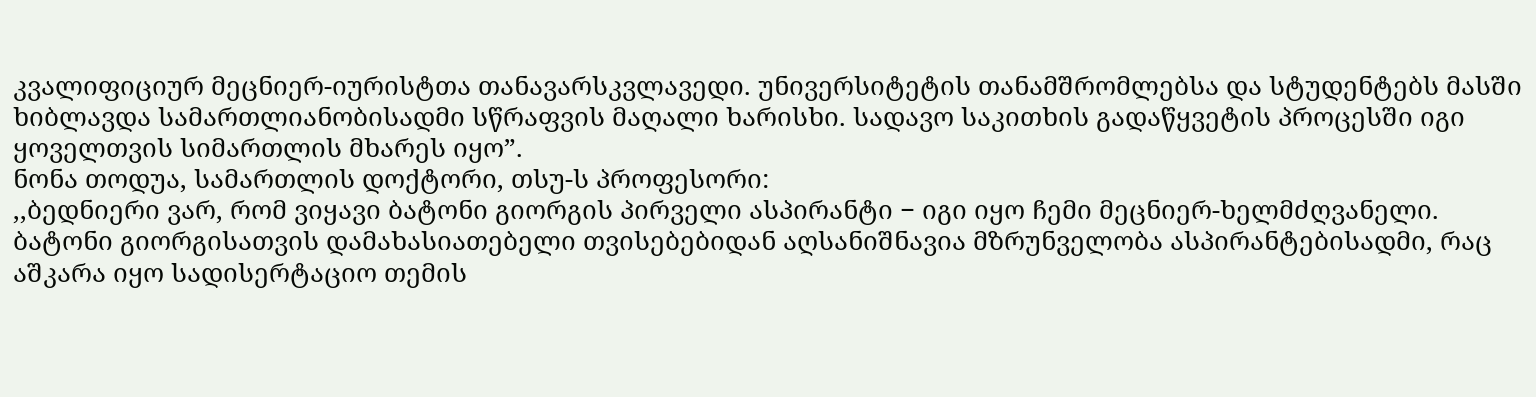კვალიფიციურ მეცნიერ-იურისტთა თანავარსკვლავედი. უნივერსიტეტის თანამშრომლებსა და სტუდენტებს მასში ხიბლავდა სამართლიანობისადმი სწრაფვის მაღალი ხარისხი. სადავო საკითხის გადაწყვეტის პროცესში იგი ყოველთვის სიმართლის მხარეს იყო”.
ნონა თოდუა, სამართლის დოქტორი, თსუ-ს პროფესორი:
,,ბედნიერი ვარ, რომ ვიყავი ბატონი გიორგის პირველი ასპირანტი − იგი იყო ჩემი მეცნიერ-ხელმძღვანელი. ბატონი გიორგისათვის დამახასიათებელი თვისებებიდან აღსანიშნავია მზრუნველობა ასპირანტებისადმი, რაც აშკარა იყო სადისერტაციო თემის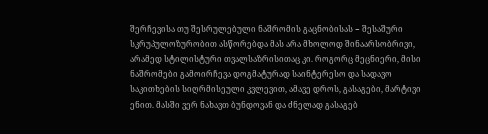შერჩევისა თუ შესრულებული ნაშრომის გაცნობისას − შესაშური სკრუპულოზურობით ასწორებდა მას არა მხოლოდ შინაარსობრივი, არამედ სტილისტური თვალსაზრისითაც კი. როგორც მეცნიერი, მისი ნაშრომები გამოირჩევა დოგმატურად საინტერესო და სადავო საკითხების სიღრმისეული კვლევით, ამავე დროს, გასაგები, მარტივი ენით. მასში ვერ ნახავთ ბუნდოვან და ძნელად გასაგებ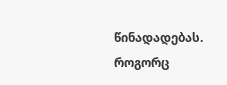წინადადებას. როგორც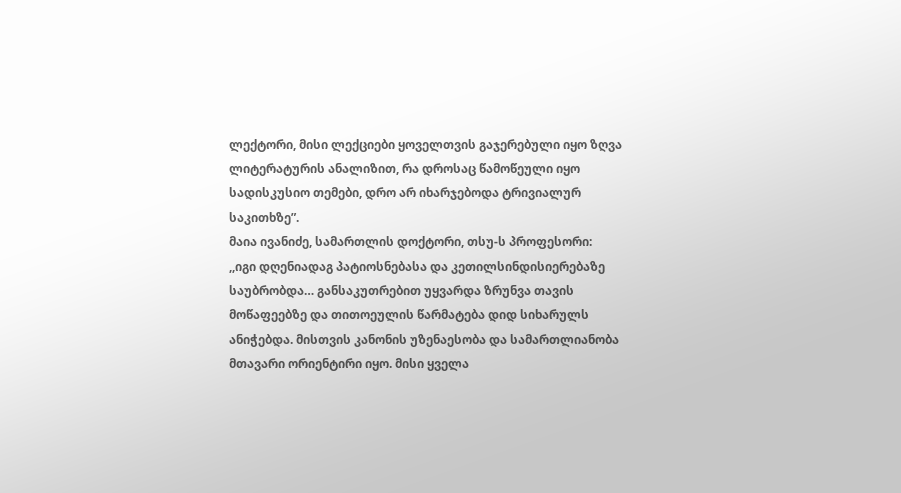ლექტორი, მისი ლექციები ყოველთვის გაჯერებული იყო ზღვა ლიტერატურის ანალიზით, რა დროსაც წამოწეული იყო სადისკუსიო თემები, დრო არ იხარჯებოდა ტრივიალურ საკითხზე”.
მაია ივანიძე, სამართლის დოქტორი, თსუ-ს პროფესორი:
,,იგი დღენიადაგ პატიოსნებასა და კეთილსინდისიერებაზე საუბრობდა… განსაკუთრებით უყვარდა ზრუნვა თავის მოწაფეებზე და თითოეულის წარმატება დიდ სიხარულს ანიჭებდა. მისთვის კანონის უზენაესობა და სამართლიანობა მთავარი ორიენტირი იყო. მისი ყველა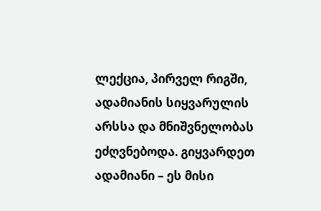ლექცია, პირველ რიგში, ადამიანის სიყვარულის არსსა და მნიშვნელობას ეძღვნებოდა. გიყვარდეთ ადამიანი – ეს მისი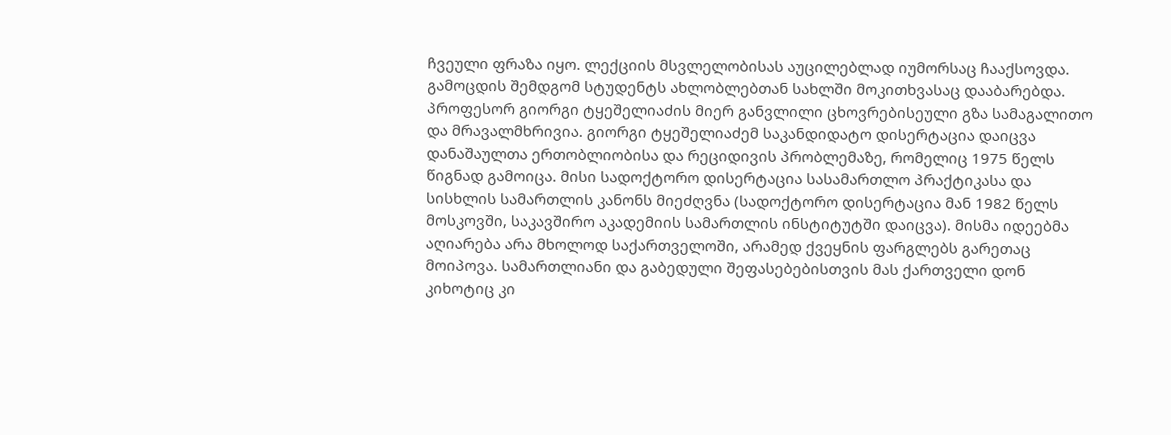ჩვეული ფრაზა იყო. ლექციის მსვლელობისას აუცილებლად იუმორსაც ჩააქსოვდა. გამოცდის შემდგომ სტუდენტს ახლობლებთან სახლში მოკითხვასაც დააბარებდა. პროფესორ გიორგი ტყეშელიაძის მიერ განვლილი ცხოვრებისეული გზა სამაგალითო და მრავალმხრივია. გიორგი ტყეშელიაძემ საკანდიდატო დისერტაცია დაიცვა დანაშაულთა ერთობლიობისა და რეციდივის პრობლემაზე, რომელიც 1975 წელს წიგნად გამოიცა. მისი სადოქტორო დისერტაცია სასამართლო პრაქტიკასა და სისხლის სამართლის კანონს მიეძღვნა (სადოქტორო დისერტაცია მან 1982 წელს მოსკოვში, საკავშირო აკადემიის სამართლის ინსტიტუტში დაიცვა). მისმა იდეებმა აღიარება არა მხოლოდ საქართველოში, არამედ ქვეყნის ფარგლებს გარეთაც მოიპოვა. სამართლიანი და გაბედული შეფასებებისთვის მას ქართველი დონ კიხოტიც კი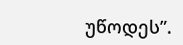უწოდეს”.